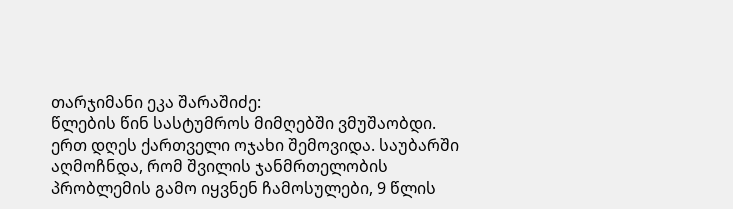თარჯიმანი ეკა შარაშიძე:
წლების წინ სასტუმროს მიმღებში ვმუშაობდი.
ერთ დღეს ქართველი ოჯახი შემოვიდა. საუბარში აღმოჩნდა, რომ შვილის ჯანმრთელობის პრობლემის გამო იყვნენ ჩამოსულები, 9 წლის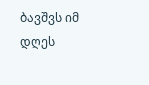ბავშვს იმ დღეს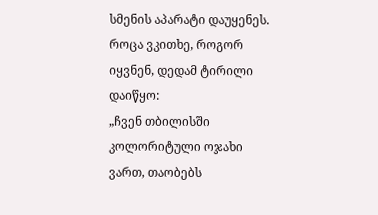სმენის აპარატი დაუყენეს.
როცა ვკითხე, როგორ იყვნენ, დედამ ტირილი დაიწყო:
„ჩვენ თბილისში კოლორიტული ოჯახი ვართ, თაობებს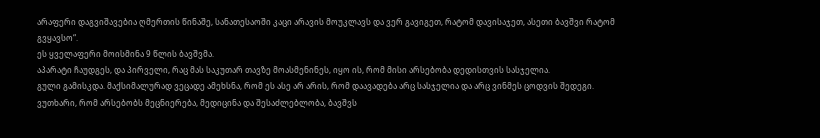არაფერი დაგვიშავებია ღმერთის წინაშე, სანათესაოში კაცი არავის მოუკლავს და ვერ გავიგეთ, რატომ დავისაჯეთ, ასეთი ბავშვი რატომ გვყავსო“.
ეს ყველაფერი მოისმინა 9 წლის ბავშვმა.
აპარატი ჩაუდგეს, და პირველი, რაც მას საკუთარ თავზე მოასმენინეს, იყო ის, რომ მისი არსებობა დედისთვის სასჯელია.
გული გამისკდა. მაქსიმალურად ვეცადე ამეხსნა, რომ ეს ასე არ არის, რომ დაავადება არც სასჯელია და არც ვინმეს ცოდვის შედეგი. ვუთხარი, რომ არსებობს მეცნიერება, მედიცინა და შესაძლებლობა, ბავშვს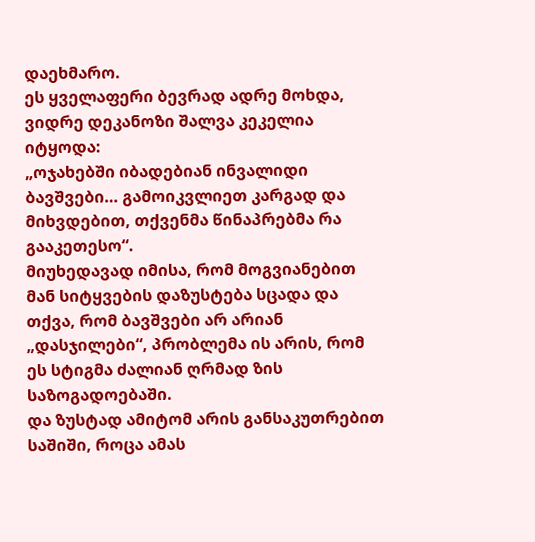დაეხმარო.
ეს ყველაფერი ბევრად ადრე მოხდა, ვიდრე დეკანოზი შალვა კეკელია იტყოდა:
„ოჯახებში იბადებიან ინვალიდი ბავშვები… გამოიკვლიეთ კარგად და მიხვდებით, თქვენმა წინაპრებმა რა გააკეთესო“.
მიუხედავად იმისა, რომ მოგვიანებით მან სიტყვების დაზუსტება სცადა და თქვა, რომ ბავშვები არ არიან „დასჯილები“, პრობლემა ის არის, რომ ეს სტიგმა ძალიან ღრმად ზის საზოგადოებაში.
და ზუსტად ამიტომ არის განსაკუთრებით საშიში, როცა ამას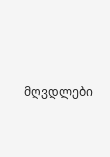მღვდლები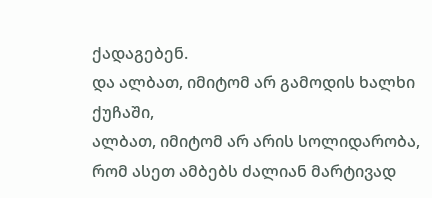ქადაგებენ.
და ალბათ, იმიტომ არ გამოდის ხალხი ქუჩაში,
ალბათ, იმიტომ არ არის სოლიდარობა,
რომ ასეთ ამბებს ძალიან მარტივად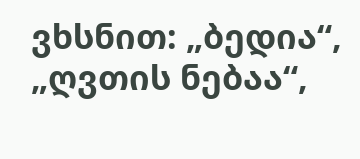ვხსნით: „ბედია“, „ღვთის ნებაა“,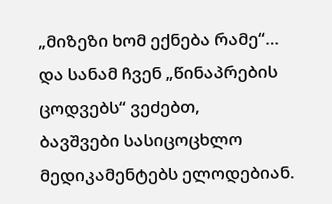„მიზეზი ხომ ექნება რამე“…
და სანამ ჩვენ „წინაპრების ცოდვებს“ ვეძებთ,
ბავშვები სასიცოცხლო მედიკამენტებს ელოდებიან.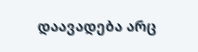დაავადება არც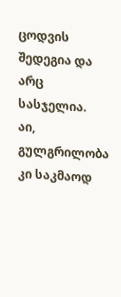ცოდვის შედეგია და არც სასჯელია.
აი, გულგრილობა კი საკმაოდ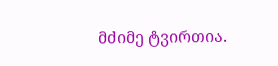მძიმე ტვირთია.